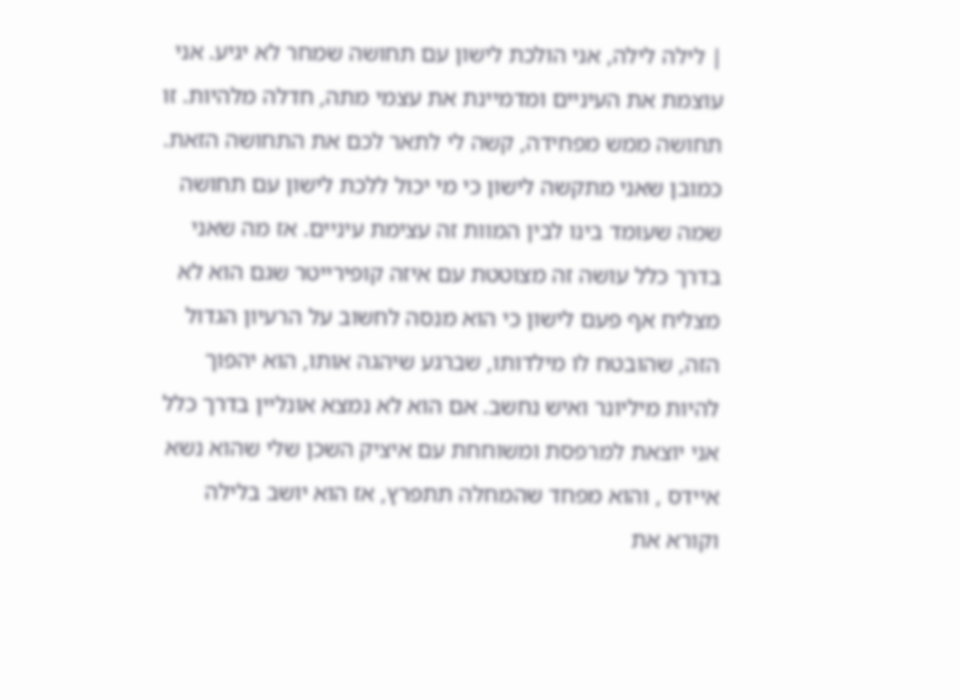| לילה לילה, אני הולכת לישון עם תחושה שמחר לא יגיע. אני עוצמת את העיניים ומדמיינת את עצמי מתה, חדלה מלהיות. זו תחושה ממש מפחידה, קשה לי לתאר לכם את התחושה הזאת. כמובן שאני מתקשה לישון כי מי יכול ללכת לישון עם תחושה שמה שעומד בינו לבין המוות זה עצימת עיניים. אז מה שאני בדרך כלל עושה זה מצוטטת עם איזה קופירייטר שגם הוא לא מצליח אף פעם לישון כי הוא מנסה לחשוב על הרעיון הגדול הזה, שהובטח לו מילדותו, שברגע שיהגה אותו, הוא יהפוך להיות מיליונר ואיש נחשב. אם הוא לא נמצא אונליין בדרך כלל אני יוצאת למרפסת ומשוחחת עם איציק השכן שלי שהוא נשא איידס , והוא מפחד שהמחלה תתפרץ, אז הוא יושב בלילה וקורא את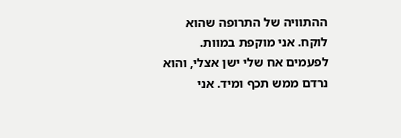ההתוויה של התרופה שהוא לוקח. אני מוקפת במוות. לפעמים אח שלי ישן אצלי, והוא נרדם ממש תכף ומיד. אני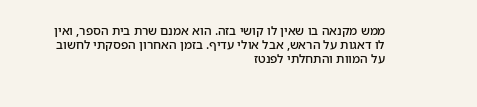ממש מקנאה בו שאין לו קושי בזה. הוא אמנם שרת בית הספר, ואין לו דאגות על הראש, אבל אולי עדיף. בזמן האחרון הפסקתי לחשוב על המוות והתחלתי לפנטז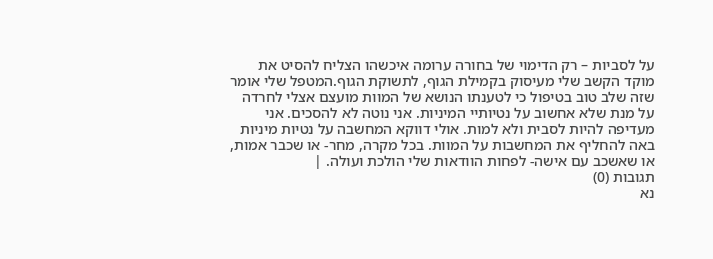על לסביות – רק הדימוי של בחורה ערומה איכשהו הצליח להסיט את מוקד הקשב שלי מעיסוק בקמילת הגוף, לתשוקת הגוף.המטפל שלי אומר שזה שלב טוב בטיפול כי לטענתו הנושא של המוות מועצם אצלי לחרדה על מנת שלא אחשוב על נטיותיי המיניות. אני נוטה לא להסכים. אני מעדיפה להיות לסבית ולא למות. אולי דווקא המחשבה על נטיות מיניות באה להחליף את המחשבות על המוות. בכל מקרה, מחר- או שכבר אמות, או שאשכב עם אישה- לפחות הוודאות שלי הולכת ועולה. |
תגובות (0)
נא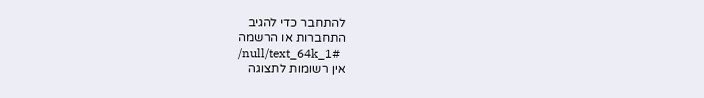להתחבר כדי להגיב
התחברות או הרשמה
/null/text_64k_1#
אין רשומות לתצוגה